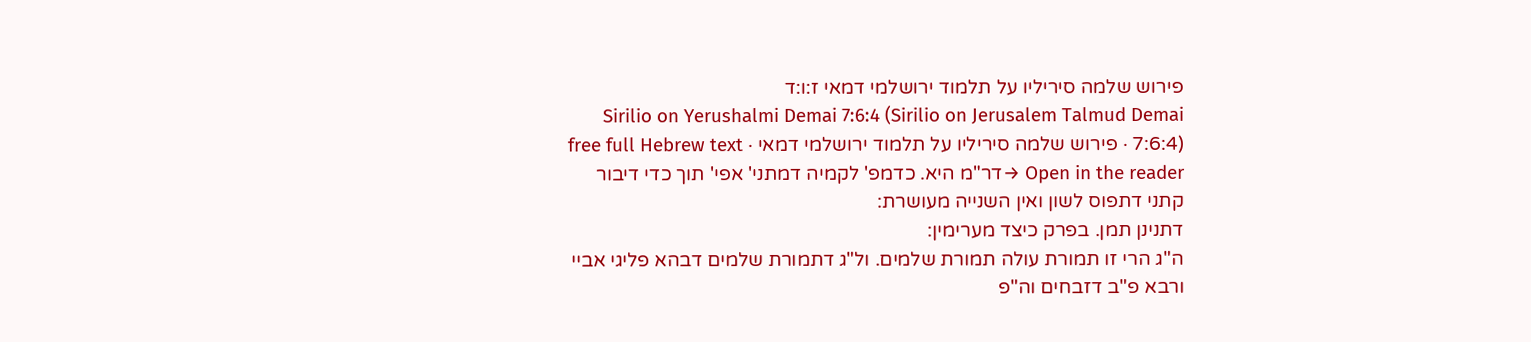פירוש שלמה סיריליו על תלמוד ירושלמי דמאי ז:ו:ד
Sirilio on Yerushalmi Demai 7:6:4 (Sirilio on Jerusalem Talmud Demai 7:6:4) · פירוש שלמה סיריליו על תלמוד ירושלמי דמאי · free full Hebrew text
Open in the reader →דר"מ היא. כדמפ' לקמיה דמתני' אפי' תוך כדי דיבור קתני דתפוס לשון ואין השנייה מעושרת:
דתנינן תמן. בפרק כיצד מערימין:
ה"ג הרי זו תמורת עולה תמורת שלמים. ול"ג דתמורת שלמים דבהא פליגי אביי ורבא פ"ב דזבחים וה"פ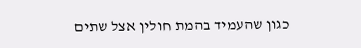כגון שהעמיד בהמת חולין אצל שתים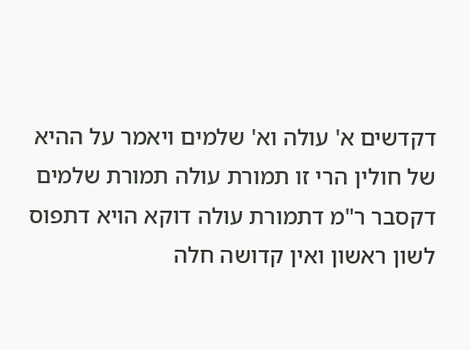דקדשים א' עולה וא' שלמים ויאמר על ההיא של חולין הרי זו תמורת עולה תמורת שלמים דקסבר ר"מ דתמורת עולה דוקא הויא דתפוס לשון ראשון ואין קדושה חלה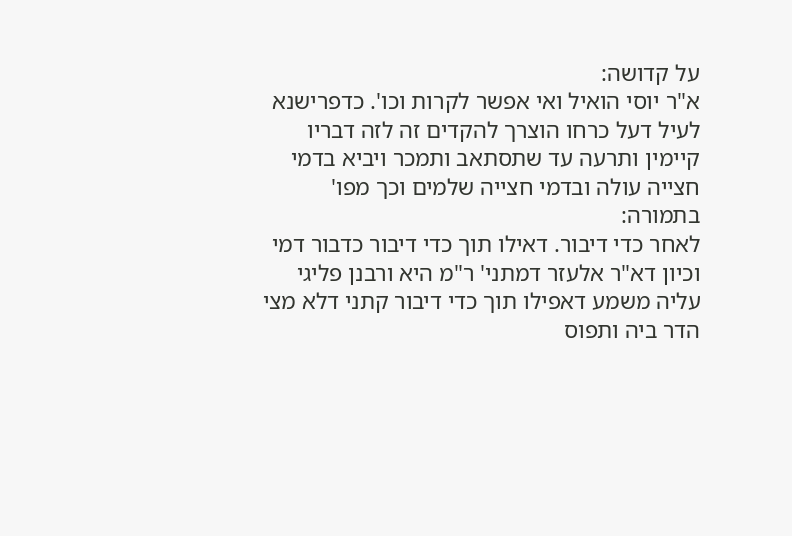על קדושה:
א"ר יוסי הואיל ואי אפשר לקרות וכו'. כדפרישנא לעיל דעל כרחו הוצרך להקדים זה לזה דבריו קיימין ותרעה עד שתסתאב ותמכר ויביא בדמי חצייה עולה ובדמי חצייה שלמים וכך מפו' בתמורה:
לאחר כדי דיבור. דאילו תוך כדי דיבור כדבור דמי וכיון דא"ר אלעזר דמתני' ר"מ היא ורבנן פליגי עליה משמע דאפילו תוך כדי דיבור קתני דלא מצי הדר ביה ותפוס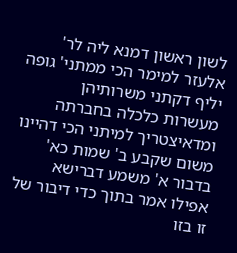לשון ראשון דמנא ליה לר' אלעזר למימר הכי ממתני' גופה יליף דקתני משרותיהן מעשרות כלכלה בחברתה ומדאיצטריך למיתני הכי דהיינו משום שקבע ב' שמות כא' בדבור א' משמע דברישא אפילו אמר בתוך כדי דיבור של זו בזו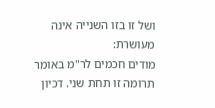ושל זו בזו השנייה אינה מעושרת:
מודים חכמים לר"מ באומר תרומה זו תחת שני. דכיון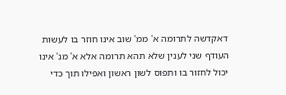דאקדשה לתרומה א' ממ' שוב אינו חוזר בו לעשות העודף שני לענין שלא תהא תרומה אלא א' מנ' אינו יכול לחזור בו ותפוס לשון ראשון ואפילו תוך כדי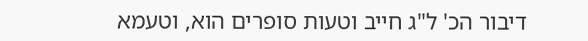דיבור הכ' ל"ג חייב וטעות סופרים הוא, וטעמא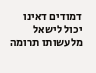דמודים דאינו יכול לישאל מלעשותו תרומה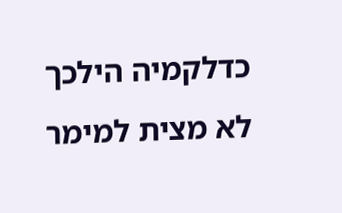כדלקמיה הילכך לא מצית למימר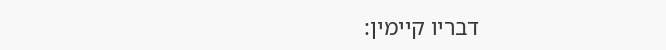דבריו קיימין: